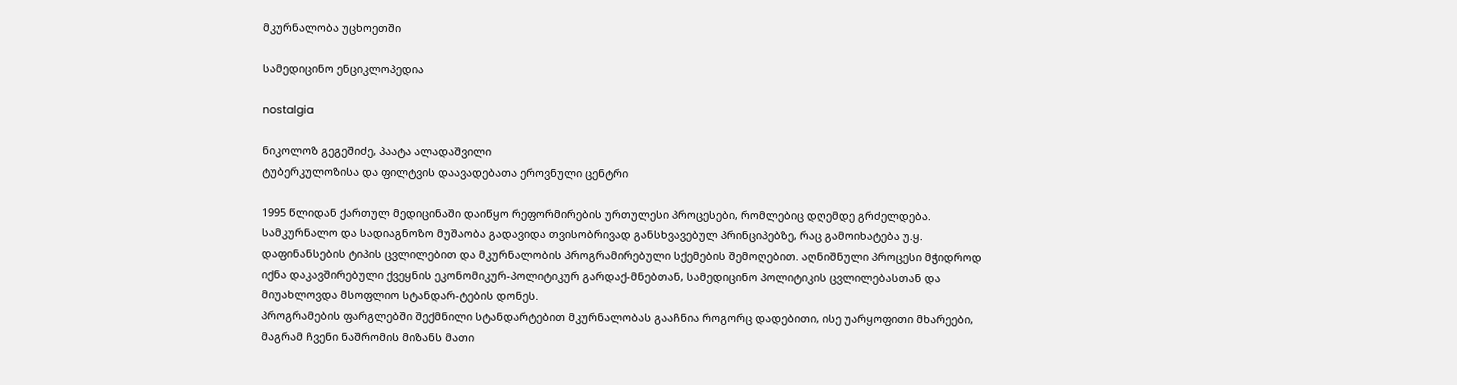მკურნალობა უცხოეთში

სამედიცინო ენციკლოპედია

nostalgia

ნიკოლოზ გეგეშიძე, პაატა ალადაშვილი
ტუბერკულოზისა და ფილტვის დაავადებათა ეროვნული ცენტრი

1995 წლიდან ქართულ მედიცინაში დაიწყო რეფორმირების ურთულესი პროცესები, რომლებიც დღემდე გრძელდება. სამკურნალო და სადიაგნოზო მუშაობა გადავიდა თვისობრივად განსხვავებულ პრინციპებზე, რაც გამოიხატება უ.ყ. დაფინანსების ტიპის ცვლილებით და მკურნალობის პროგრამირებული სქემების შემოღებით. აღნიშნული პროცესი მჭიდროდ იქნა დაკავშირებული ქვეყნის ეკონომიკურ-პოლიტიკურ გარდაქ-მნებთან, სამედიცინო პოლიტიკის ცვლილებასთან და მიუახლოვდა მსოფლიო სტანდარ-ტების დონეს.
პროგრამების ფარგლებში შექმნილი სტანდარტებით მკურნალობას გააჩნია როგორც დადებითი, ისე უარყოფითი მხარეები, მაგრამ ჩვენი ნაშრომის მიზანს მათი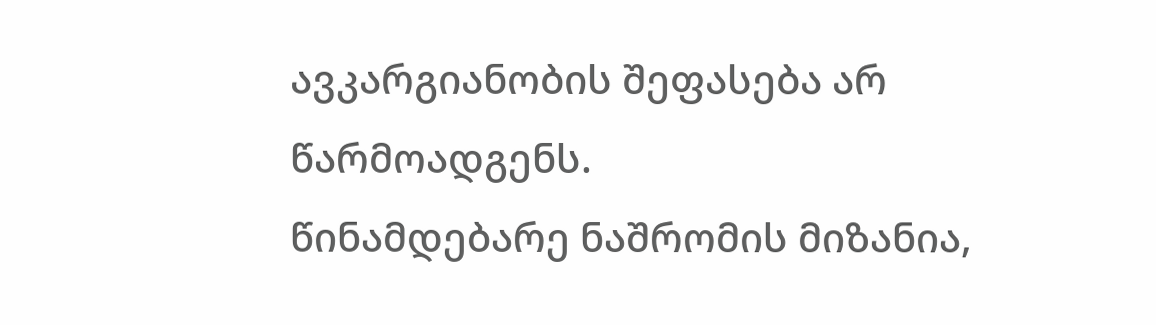ავკარგიანობის შეფასება არ წარმოადგენს.
წინამდებარე ნაშრომის მიზანია,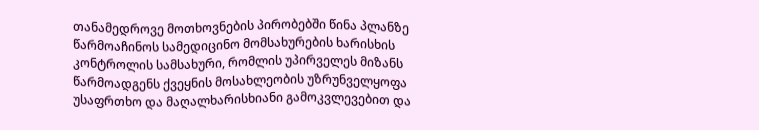თანამედროვე მოთხოვნების პირობებში წინა პლანზე წარმოაჩინოს სამედიცინო მომსახურების ხარისხის კონტროლის სამსახური, რომლის უპირველეს მიზანს წარმოადგენს ქვეყნის მოსახლეობის უზრუნველყოფა უსაფრთხო და მაღალხარისხიანი გამოკვლევებით და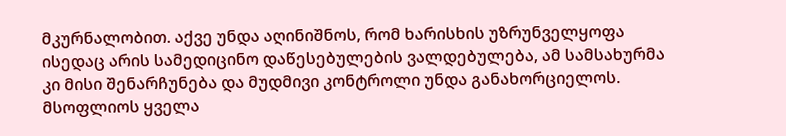მკურნალობით. აქვე უნდა აღინიშნოს, რომ ხარისხის უზრუნველყოფა ისედაც არის სამედიცინო დაწესებულების ვალდებულება, ამ სამსახურმა კი მისი შენარჩუნება და მუდმივი კონტროლი უნდა განახორციელოს.
მსოფლიოს ყველა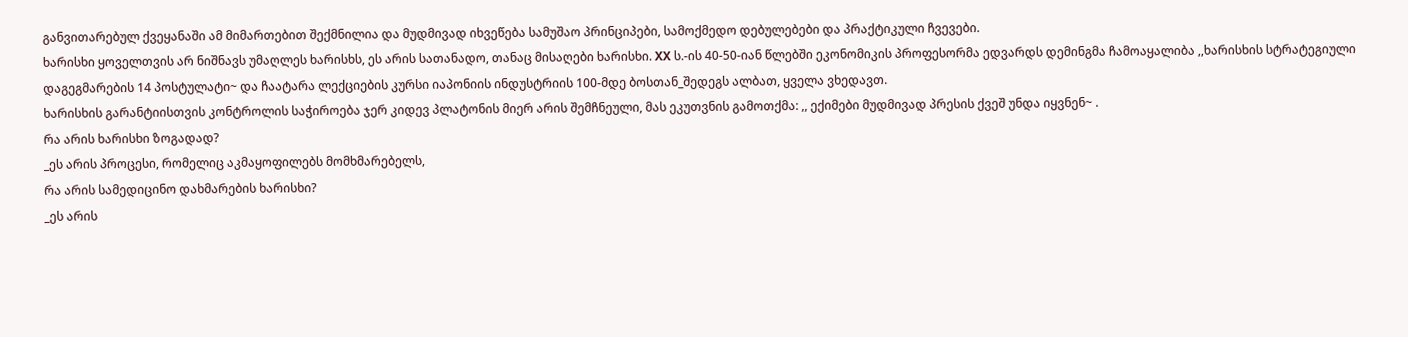განვითარებულ ქვეყანაში ამ მიმართებით შექმნილია და მუდმივად იხვეწება სამუშაო პრინციპები, სამოქმედო დებულებები და პრაქტიკული ჩვევები.
ხარისხი ყოველთვის არ ნიშნავს უმაღლეს ხარისხს, ეს არის სათანადო, თანაც მისაღები ხარისხი. XX ს.-ის 40-50-იან წლებში ეკონომიკის პროფესორმა ედვარდს დემინგმა ჩამოაყალიბა ,,ხარისხის სტრატეგიული დაგეგმარების 14 პოსტულატი~ და ჩაატარა ლექციების კურსი იაპონიის ინდუსტრიის 100-მდე ბოსთან_შედეგს ალბათ, ყველა ვხედავთ.
ხარისხის გარანტიისთვის კონტროლის საჭიროება ჯერ კიდევ პლატონის მიერ არის შემჩნეული, მას ეკუთვნის გამოთქმა: ,, ექიმები მუდმივად პრესის ქვეშ უნდა იყვნენ~ .
რა არის ხარისხი ზოგადად?
_ეს არის პროცესი, რომელიც აკმაყოფილებს მომხმარებელს,
რა არის სამედიცინო დახმარების ხარისხი?
_ეს არის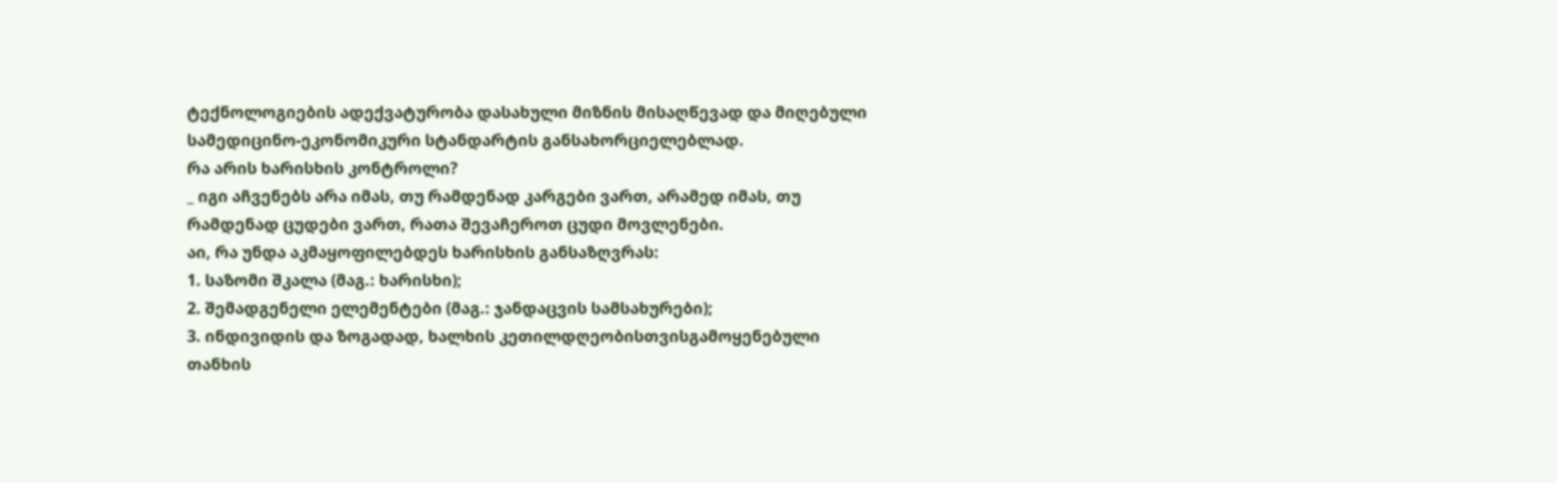ტექნოლოგიების ადექვატურობა დასახული მიზნის მისაღწევად და მიღებული სამედიცინო-ეკონომიკური სტანდარტის განსახორციელებლად.
რა არის ხარისხის კონტროლი?
_ იგი აჩვენებს არა იმას, თუ რამდენად კარგები ვართ, არამედ იმას, თუ რამდენად ცუდები ვართ, რათა შევაჩეროთ ცუდი მოვლენები.
აი, რა უნდა აკმაყოფილებდეს ხარისხის განსაზღვრას:
1. საზომი შკალა (მაგ.: ხარისხი);
2. შემადგენელი ელემენტები (მაგ.: ჯანდაცვის სამსახურები);
3. ინდივიდის და ზოგადად, ხალხის კეთილდღეობისთვისგამოყენებული თანხის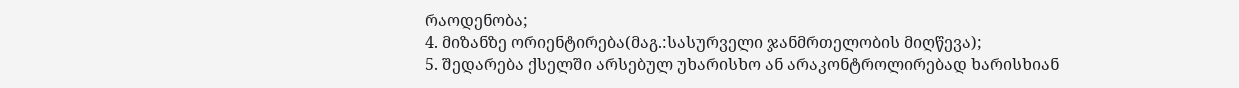რაოდენობა;
4. მიზანზე ორიენტირება(მაგ.:სასურველი ჯანმრთელობის მიღწევა);
5. შედარება ქსელში არსებულ უხარისხო ან არაკონტროლირებად ხარისხიან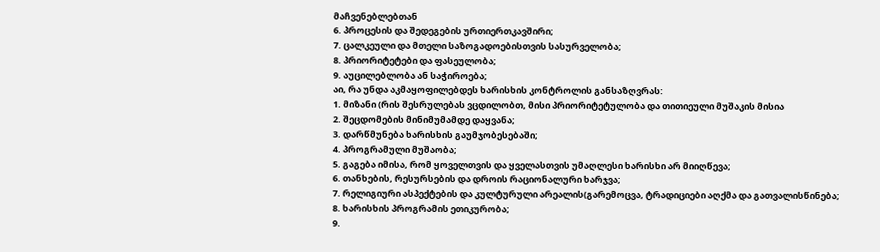მაჩვენებლებთან
6. პროცესის და შედეგების ურთიერთკავშირი;
7. ცალკეული და მთელი საზოგადოებისთვის სასურველობა;
8. პრიორიტეტები და ფასეულობა;
9. აუცილებლობა ან საჭიროება;
აი, რა უნდა აკმაყოფილებდეს ხარისხის კონტროლის განსაზღვრას:
1. მიზანი (რის შესრულებას ვცდილობთ, მისი პრიორიტეტულობა და თითიეული მუშაკის მისია
2. შეცდომების მინიმუმამდე დაყვანა;
3. დარწმუნება ხარისხის გაუმჯობესებაში;
4. პროგრამული მუშაობა;
5. გაგება იმისა, რომ ყოველთვის და ყველასთვის უმაღლესი ხარისხი არ მიიღწევა;
6. თანხების, რესურსების და დროის რაციონალური ხარჯვა;
7. რელიგიური ასპექტების და კულტურული არეალის(გარემოცვა, ტრადიციები აღქმა და გათვალისწინება;
8. ხარისხის პროგრამის ეთიკურობა;
9.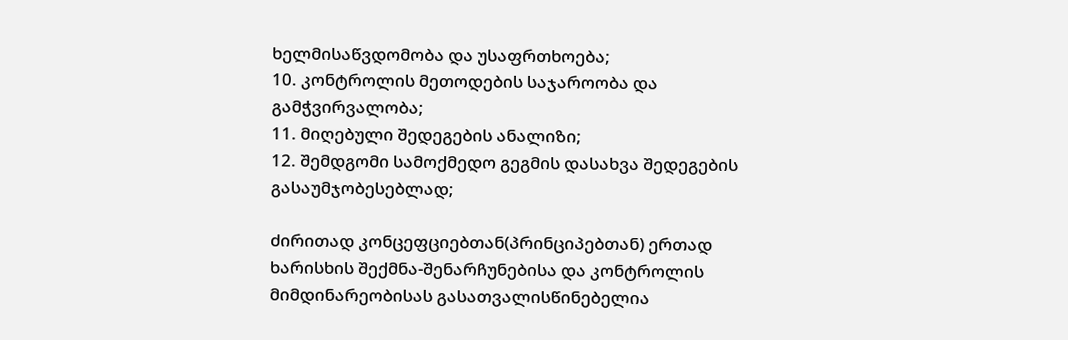ხელმისაწვდომობა და უსაფრთხოება;
10. კონტროლის მეთოდების საჯაროობა და გამჭვირვალობა;
11. მიღებული შედეგების ანალიზი;
12. შემდგომი სამოქმედო გეგმის დასახვა შედეგების გასაუმჯობესებლად;

ძირითად კონცეფციებთან(პრინციპებთან) ერთად ხარისხის შექმნა-შენარჩუნებისა და კონტროლის მიმდინარეობისას გასათვალისწინებელია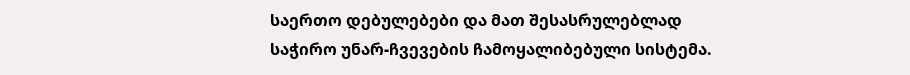საერთო დებულებები და მათ შესასრულებლად საჭირო უნარ-ჩვევების ჩამოყალიბებული სისტემა.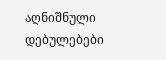აღნიშნული დებულებები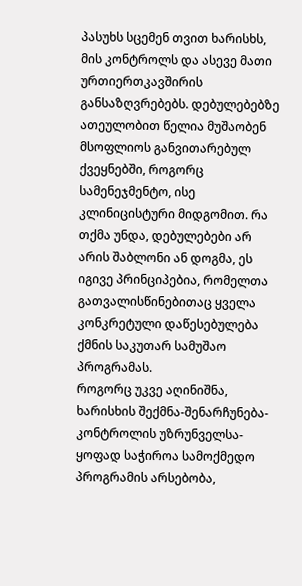პასუხს სცემენ თვით ხარისხს, მის კონტროლს და ასევე მათი ურთიერთკავშირის განსაზღვრებებს. დებულებებზე ათეულობით წელია მუშაობენ მსოფლიოს განვითარებულ ქვეყნებში, როგორც სამენეჯმენტო, ისე კლინიცისტური მიდგომით. რა თქმა უნდა, დებულებები არ არის შაბლონი ან დოგმა, ეს იგივე პრინციპებია, რომელთა გათვალისწინებითაც ყველა კონკრეტული დაწესებულება ქმნის საკუთარ სამუშაო პროგრამას.
როგორც უკვე აღინიშნა, ხარისხის შექმნა-შენარჩუნება-კონტროლის უზრუნველსა-ყოფად საჭიროა სამოქმედო პროგრამის არსებობა,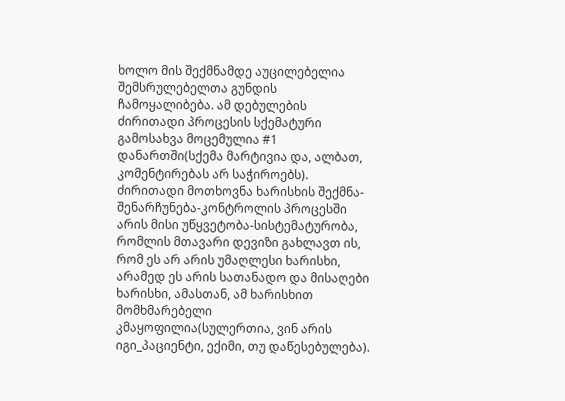ხოლო მის შექმნამდე აუცილებელია შემსრულებელთა გუნდის ჩამოყალიბება. ამ დებულების ძირითადი პროცესის სქემატური გამოსახვა მოცემულია #1 დანართში(სქემა მარტივია და, ალბათ, კომენტირებას არ საჭიროებს).
ძირითადი მოთხოვნა ხარისხის შექმნა-შენარჩუნება-კონტროლის პროცესში არის მისი უწყვეტობა-სისტემატურობა, რომლის მთავარი დევიზი გახლავთ ის, რომ ეს არ არის უმაღლესი ხარისხი, არამედ ეს არის სათანადო და მისაღები ხარისხი, ამასთან, ამ ხარისხით მომხმარებელი კმაყოფილია(სულერთია, ვინ არის იგი_პაციენტი, ექიმი, თუ დაწესებულება).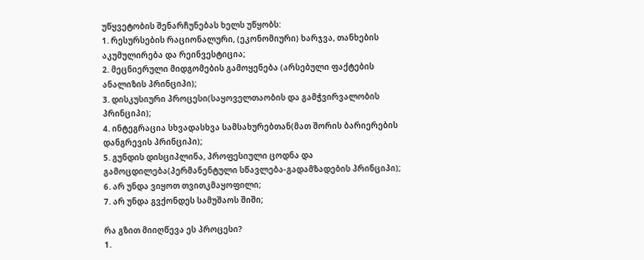უწყვეტობის შენარჩუნებას ხელს უწყობს:
1. რესურსების რაციონალური, (ეკონომიური) ხარჯვა, თანხების აკუმულირება და რეინვესტიცია;
2. მეცნიერული მიდგომების გამოყენება (არსებული ფაქტების ანალიზის პრინციპი);
3. დისკუსიური პროცესი(საყოველთაობის და გამჭვირვალობის პრინციპი);
4. ინტეგრაცია სხვადასხვა სამსახურებთან(მათ შორის ბარიერების დანგრევის პრინციპი);
5. გუნდის დისციპლინა, პროფესიული ცოდნა და გამოცდილება(პერმანენტული სწავლება-გადამზადების პრინციპი);
6. არ უნდა ვიყოთ თვითკმაყოფილი;
7. არ უნდა გვქონდეს სამუშაოს შიში;

რა გზით მიიღწევა ეს პროცესი?
1.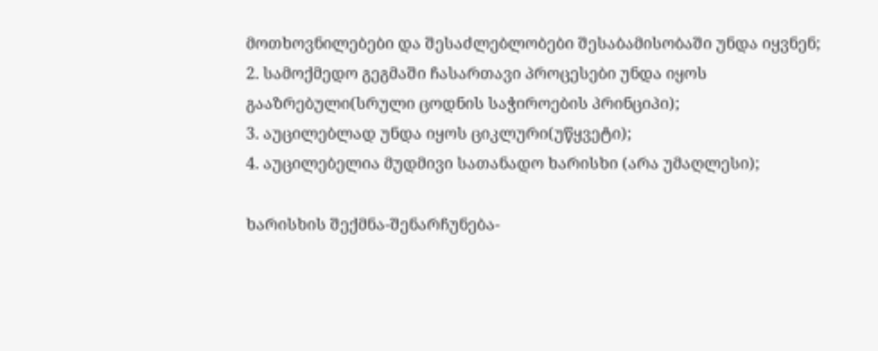მოთხოვნილებები და შესაძლებლობები შესაბამისობაში უნდა იყვნენ;
2. სამოქმედო გეგმაში ჩასართავი პროცესები უნდა იყოს გააზრებული(სრული ცოდნის საჭიროების პრინციპი);
3. აუცილებლად უნდა იყოს ციკლური(უწყვეტი);
4. აუცილებელია მუდმივი სათანადო ხარისხი (არა უმაღლესი);

ხარისხის შექმნა-შენარჩუნება-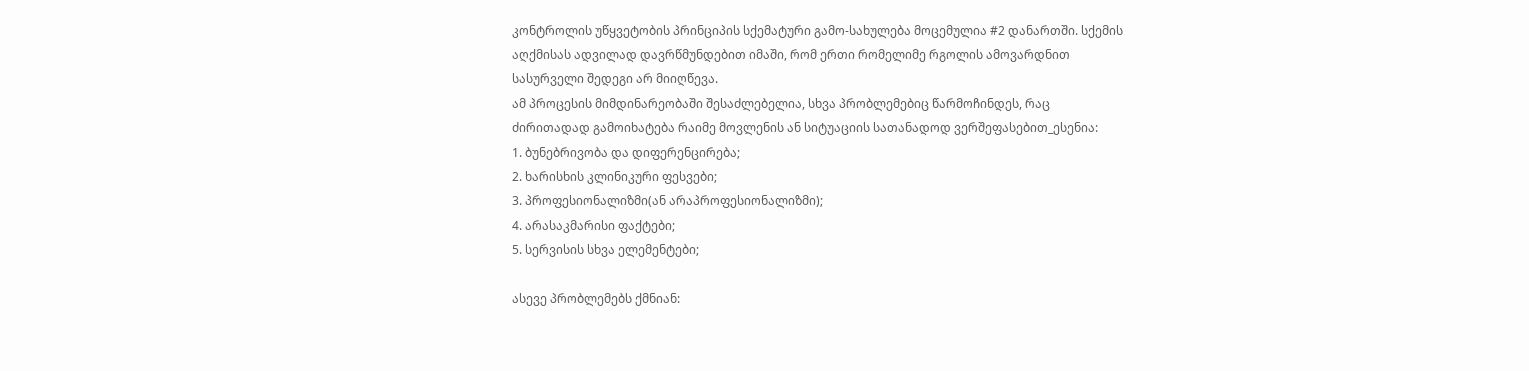კონტროლის უწყვეტობის პრინციპის სქემატური გამო-სახულება მოცემულია #2 დანართში. სქემის აღქმისას ადვილად დავრწმუნდებით იმაში, რომ ერთი რომელიმე რგოლის ამოვარდნით სასურველი შედეგი არ მიიღწევა.
ამ პროცესის მიმდინარეობაში შესაძლებელია, სხვა პრობლემებიც წარმოჩინდეს, რაც ძირითადად გამოიხატება რაიმე მოვლენის ან სიტუაციის სათანადოდ ვერშეფასებით_ესენია:
1. ბუნებრივობა და დიფერენცირება;
2. ხარისხის კლინიკური ფესვები;
3. პროფესიონალიზმი(ან არაპროფესიონალიზმი);
4. არასაკმარისი ფაქტები;
5. სერვისის სხვა ელემენტები;

ასევე პრობლემებს ქმნიან: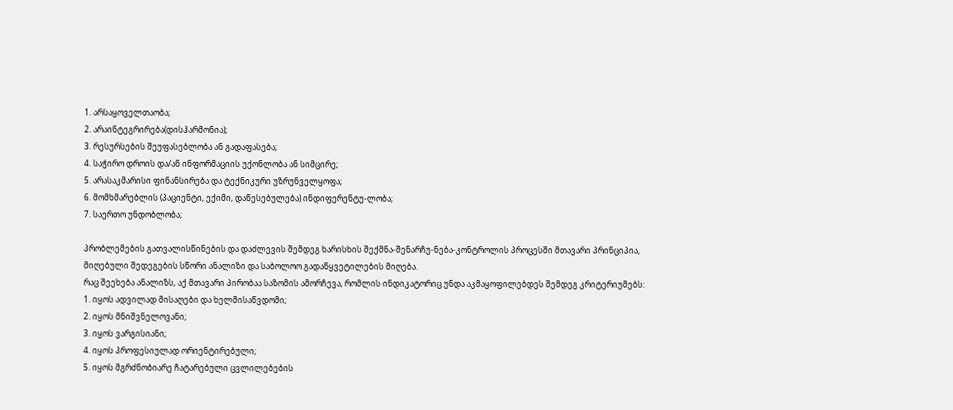1. არსაყოველთაობა;
2. არაინტეგრირება(დისჰარმონია);
3. რესურსების შეუფასებლობა ან გადაფასება;
4. საჭირო დროის და/ან ინფორმაციის უქონლობა ან სიმცირე;
5. არასაკმარისი ფინანსირება და ტექნიკური უზრუნველყოფა;
6. მომხმარებლის (პაციენტი, ექიმი, დაწესებულება) ინდიფერენტუ-ლობა;
7. საერთო უნდობლობა;

პრობლემების გათვალისწინების და დაძლევის შემდეგ ხარისხის შექმნა-შენარჩუ-ნება-კონტროლის პროცესში მთავარი პრინციპია, მიღებული შედეგების სწორი ანალიზი და საბოლოო გადაწყვეტილების მიღება.
რაც შეეხება ანალიზს, აქ მთავარი პირობაა საზომის ამორჩევა, რომლის ინდიკატორიც უნდა აკმაყოფილებდეს შემდეგ კრიტერიუმებს:
1. იყოს ადვილად მისაღები და ხელმისაწვდომი;
2. იყოს მნიშვნელოვანი;
3. იყოს ვარგისიანი;
4. იყოს პროფესიულად ორიენტირებული;
5. იყოს მგრძნობიარე ჩატარებული ცვლილებების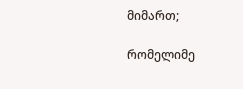მიმართ;

რომელიმე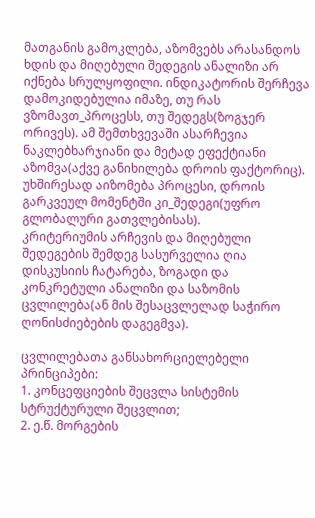მათგანის გამოკლება, აზომვებს არასანდოს ხდის და მიღებული შედეგის ანალიზი არ იქნება სრულყოფილი. ინდიკატორის შერჩევა დამოკიდებულია იმაზე, თუ რას ვზომავთ_პროცესს, თუ შედეგს(ზოგჯერ ორივეს). ამ შემთხვევაში ასარჩევია ნაკლებხარჯიანი და მეტად ეფექტიანი აზომვა(აქვე განიხილება დროის ფაქტორიც). უხშირესად აიზომება პროცესი, დროის გარკვეულ მომენტში კი_შედეგი(უფრო გლობალური გათვლებისას).
კრიტერიუმის არჩევის და მიღებული შედეგების შემდეგ სასურველია ღია დისკუსიის ჩატარება, ზოგადი და კონკრეტული ანალიზი და საზომის ცვლილება(ან მის შესაცვლელად საჭირო ღონისძიებების დაგეგმვა).

ცვლილებათა განსახორციელებელი პრინციპები:
1. კონცეფციების შეცვლა სისტემის სტრუქტურული შეცვლით;
2. ე.წ. მორგების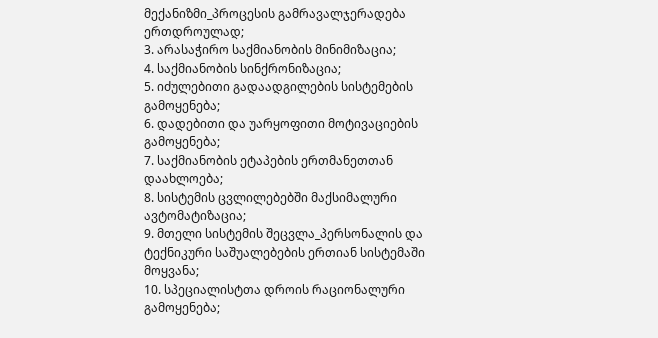მექანიზმი_პროცესის გამრავალჯერადება ერთდროულად;
3. არასაჭირო საქმიანობის მინიმიზაცია;
4. საქმიანობის სინქრონიზაცია;
5. იძულებითი გადაადგილების სისტემების გამოყენება;
6. დადებითი და უარყოფითი მოტივაციების გამოყენება;
7. საქმიანობის ეტაპების ერთმანეთთან დაახლოება;
8. სისტემის ცვლილებებში მაქსიმალური ავტომატიზაცია;
9. მთელი სისტემის შეცვლა_პერსონალის და ტექნიკური საშუალებების ერთიან სისტემაში მოყვანა;
10. სპეციალისტთა დროის რაციონალური გამოყენება;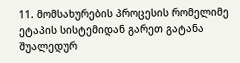11. მომსახურების პროცესის რომელიმე ეტაპის სისტემიდან გარეთ გატანა შუალედურ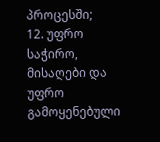პროცესში;
12. უფრო საჭირო, მისაღები და უფრო გამოყენებული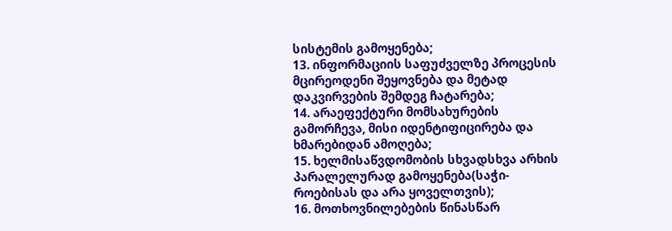სისტემის გამოყენება;
13. ინფორმაციის საფუძველზე პროცესის მცირეოდენი შეყოვნება და მეტად დაკვირვების შემდეგ ჩატარება;
14. არაეფექტური მომსახურების გამორჩევა, მისი იდენტიფიცირება და ხმარებიდან ამოღება;
15. ხელმისაწვდომობის სხვადსხვა არხის პარალელურად გამოყენება(საჭი-როებისას და არა ყოველთვის);
16. მოთხოვნილებების წინასწარ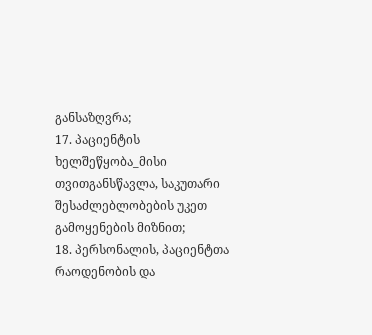განსაზღვრა;
17. პაციენტის ხელშეწყობა_მისი თვითგანსწავლა, საკუთარი შესაძლებლობების უკეთ გამოყენების მიზნით;
18. პერსონალის, პაციენტთა რაოდენობის და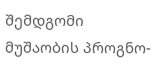შემდგომი მუშაობის პროგნო-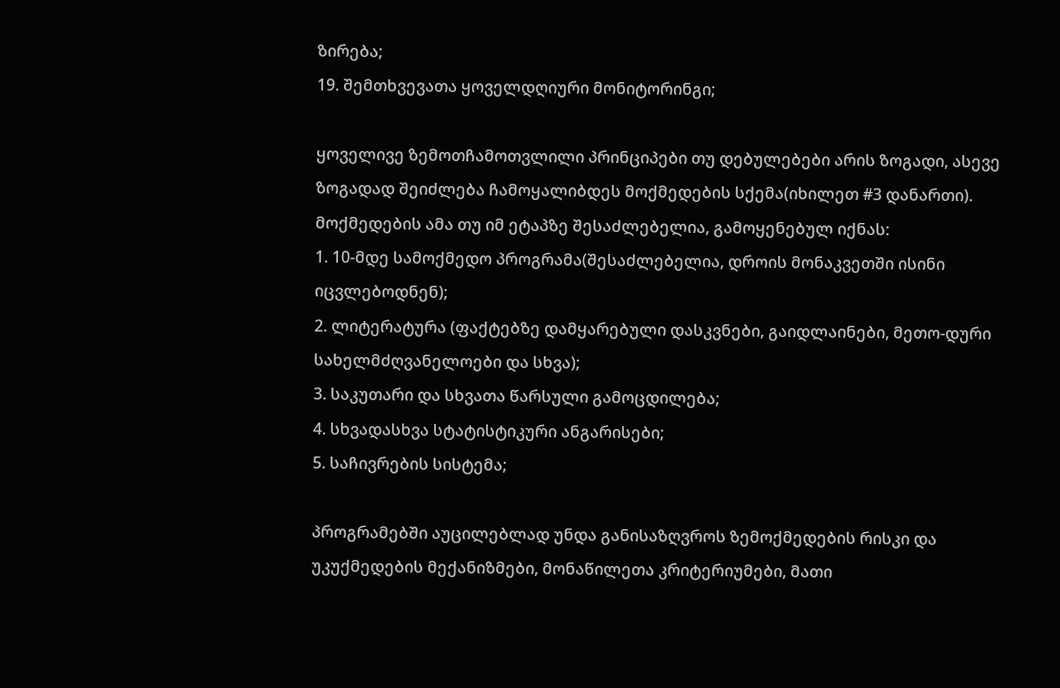ზირება;
19. შემთხვევათა ყოველდღიური მონიტორინგი;

ყოველივე ზემოთჩამოთვლილი პრინციპები თუ დებულებები არის ზოგადი, ასევე ზოგადად შეიძლება ჩამოყალიბდეს მოქმედების სქემა(იხილეთ #3 დანართი).
მოქმედების ამა თუ იმ ეტაპზე შესაძლებელია, გამოყენებულ იქნას:
1. 10-მდე სამოქმედო პროგრამა(შესაძლებელია, დროის მონაკვეთში ისინი იცვლებოდნენ);
2. ლიტერატურა (ფაქტებზე დამყარებული დასკვნები, გაიდლაინები, მეთო-დური სახელმძღვანელოები და სხვა);
3. საკუთარი და სხვათა წარსული გამოცდილება;
4. სხვადასხვა სტატისტიკური ანგარისები;
5. საჩივრების სისტემა;

პროგრამებში აუცილებლად უნდა განისაზღვროს ზემოქმედების რისკი და უკუქმედების მექანიზმები, მონაწილეთა კრიტერიუმები, მათი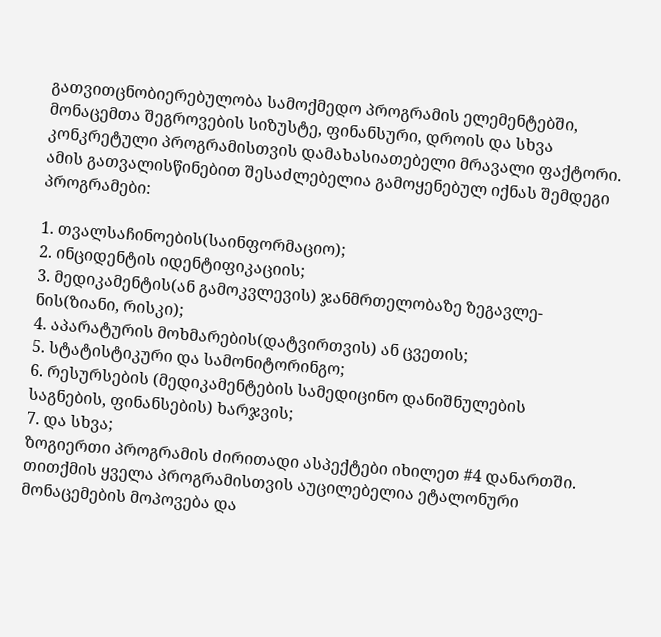გათვითცნობიერებულობა სამოქმედო პროგრამის ელემენტებში, მონაცემთა შეგროვების სიზუსტე, ფინანსური, დროის და სხვა კონკრეტული პროგრამისთვის დამახასიათებელი მრავალი ფაქტორი.
ამის გათვალისწინებით შესაძლებელია გამოყენებულ იქნას შემდეგი პროგრამები:

1. თვალსაჩინოების(საინფორმაციო);
2. ინციდენტის იდენტიფიკაციის;
3. მედიკამენტის(ან გამოკვლევის) ჯანმრთელობაზე ზეგავლე-ნის(ზიანი, რისკი);
4. აპარატურის მოხმარების(დატვირთვის) ან ცვეთის;
5. სტატისტიკური და სამონიტორინგო;
6. რესურსების (მედიკამენტების სამედიცინო დანიშნულების საგნების, ფინანსების) ხარჯვის;
7. და სხვა;
ზოგიერთი პროგრამის ძირითადი ასპექტები იხილეთ #4 დანართში.
თითქმის ყველა პროგრამისთვის აუცილებელია ეტალონური მონაცემების მოპოვება და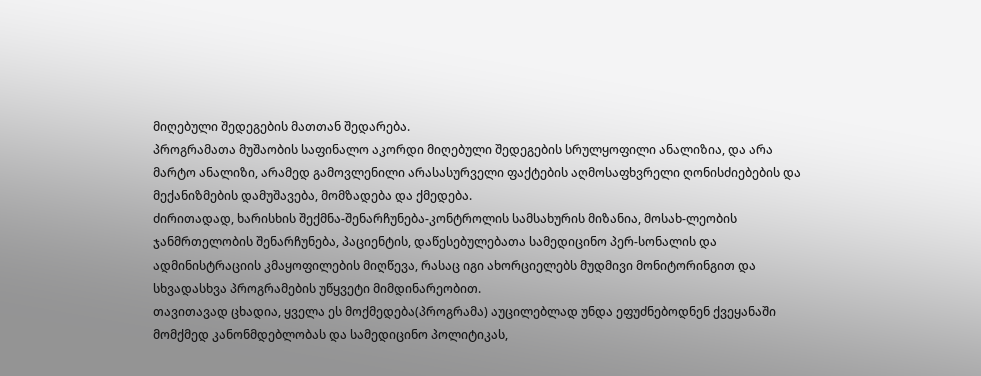მიღებული შედეგების მათთან შედარება.
პროგრამათა მუშაობის საფინალო აკორდი მიღებული შედეგების სრულყოფილი ანალიზია, და არა მარტო ანალიზი, არამედ გამოვლენილი არასასურველი ფაქტების აღმოსაფხვრელი ღონისძიებების და მექანიზმების დამუშავება, მომზადება და ქმედება.
ძირითადად, ხარისხის შექმნა-შენარჩუნება-კონტროლის სამსახურის მიზანია, მოსახ-ლეობის ჯანმრთელობის შენარჩუნება, პაციენტის, დაწესებულებათა სამედიცინო პერ-სონალის და ადმინისტრაციის კმაყოფილების მიღწევა, რასაც იგი ახორციელებს მუდმივი მონიტორინგით და სხვადასხვა პროგრამების უწყვეტი მიმდინარეობით.
თავითავად ცხადია, ყველა ეს მოქმედება(პროგრამა) აუცილებლად უნდა ეფუძნებოდნენ ქვეყანაში მომქმედ კანონმდებლობას და სამედიცინო პოლიტიკას,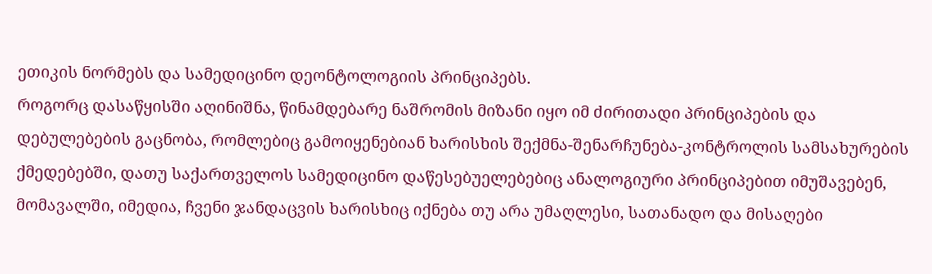ეთიკის ნორმებს და სამედიცინო დეონტოლოგიის პრინციპებს.
როგორც დასაწყისში აღინიშნა, წინამდებარე ნაშრომის მიზანი იყო იმ ძირითადი პრინციპების და დებულებების გაცნობა, რომლებიც გამოიყენებიან ხარისხის შექმნა-შენარჩუნება-კონტროლის სამსახურების ქმედებებში, დათუ საქართველოს სამედიცინო დაწესებუელებებიც ანალოგიური პრინციპებით იმუშავებენ, მომავალში, იმედია, ჩვენი ჯანდაცვის ხარისხიც იქნება თუ არა უმაღლესი, სათანადო და მისაღები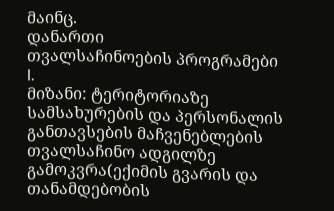მაინც.
დანართი
თვალსაჩინოების პროგრამები
I.
მიზანი: ტერიტორიაზე სამსახურების და პერსონალის განთავსების მაჩვენებლების თვალსაჩინო ადგილზე გამოკვრა(ექიმის გვარის და თანამდებობის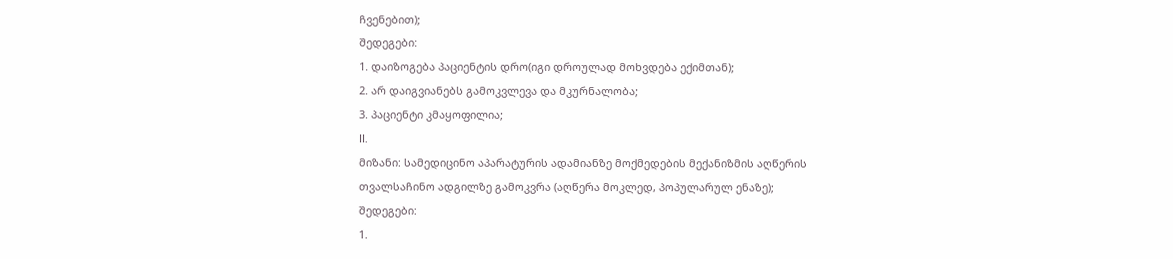ჩვენებით);
შედეგები:
1. დაიზოგება პაციენტის დრო(იგი დროულად მოხვდება ექიმთან);
2. არ დაიგვიანებს გამოკვლევა და მკურნალობა;
3. პაციენტი კმაყოფილია;
II.
მიზანი: სამედიცინო აპარატურის ადამიანზე მოქმედების მექანიზმის აღწერის
თვალსაჩინო ადგილზე გამოკვრა (აღწერა მოკლედ, პოპულარულ ენაზე);
შედეგები:
1.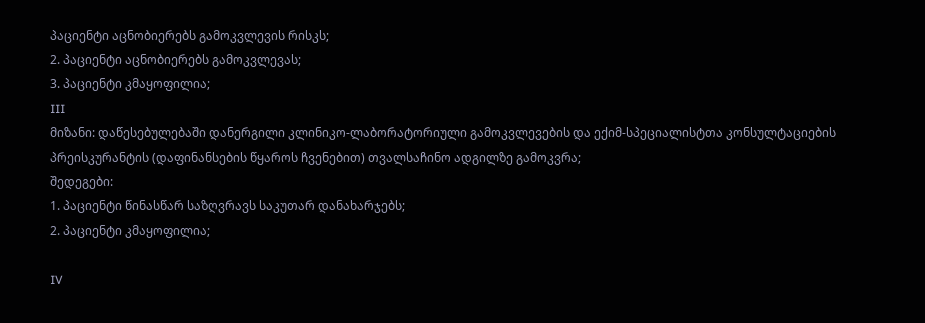პაციენტი აცნობიერებს გამოკვლევის რისკს;
2. პაციენტი აცნობიერებს გამოკვლევას;
3. პაციენტი კმაყოფილია;
III
მიზანი: დაწესებულებაში დანერგილი კლინიკო-ლაბორატორიული გამოკვლევების და ექიმ-სპეციალისტთა კონსულტაციების პრეისკურანტის (დაფინანსების წყაროს ჩვენებით) თვალსაჩინო ადგილზე გამოკვრა;
შედეგები:
1. პაციენტი წინასწარ საზღვრავს საკუთარ დანახარჯებს;
2. პაციენტი კმაყოფილია;

IV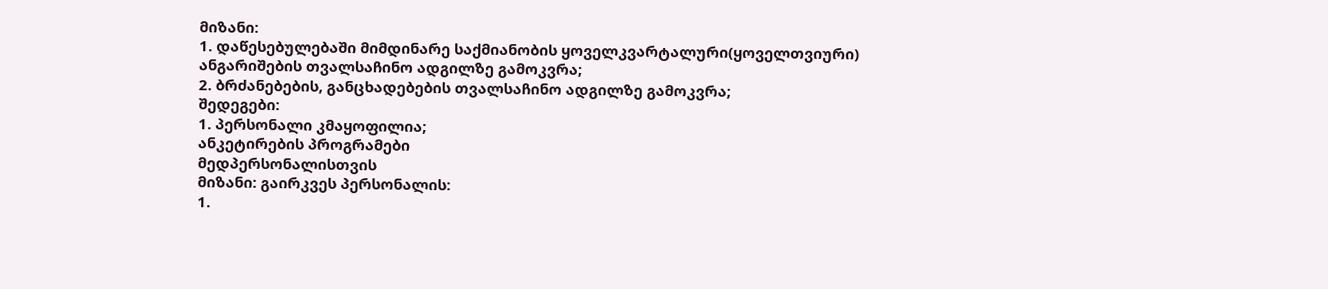მიზანი:
1. დაწესებულებაში მიმდინარე საქმიანობის ყოველკვარტალური(ყოველთვიური)
ანგარიშების თვალსაჩინო ადგილზე გამოკვრა;
2. ბრძანებების, განცხადებების თვალსაჩინო ადგილზე გამოკვრა;
შედეგები:
1. პერსონალი კმაყოფილია;
ანკეტირების პროგრამები
მედპერსონალისთვის
მიზანი: გაირკვეს პერსონალის:
1.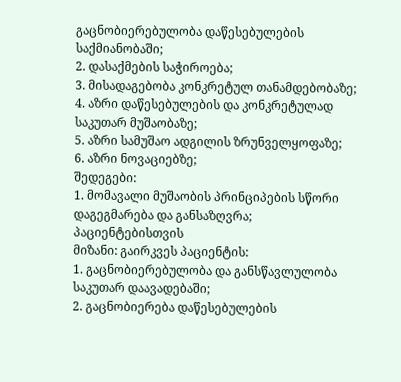გაცნობიერებულობა დაწესებულების საქმიანობაში;
2. დასაქმების საჭიროება;
3. მისადაგებობა კონკრეტულ თანამდებობაზე;
4. აზრი დაწესებულების და კონკრეტულად საკუთარ მუშაობაზე;
5. აზრი სამუშაო ადგილის ზრუნველყოფაზე;
6. აზრი ნოვაციებზე;
შედეგები:
1. მომავალი მუშაობის პრინციპების სწორი დაგეგმარება და განსაზღვრა;
პაციენტებისთვის
მიზანი: გაირკვეს პაციენტის:
1. გაცნობიერებულობა და განსწავლულობა საკუთარ დაავადებაში;
2. გაცნობიერება დაწესებულების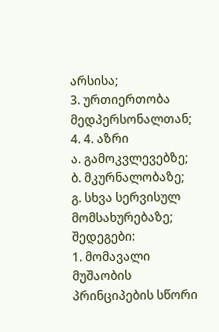არსისა;
3. ურთიერთობა მედპერსონალთან;
4. 4. აზრი
ა. გამოკვლევებზე;
ბ. მკურნალობაზე;
გ. სხვა სერვისულ მომსახურებაზე;
შედეგები:
1. მომავალი მუშაობის პრინციპების სწორი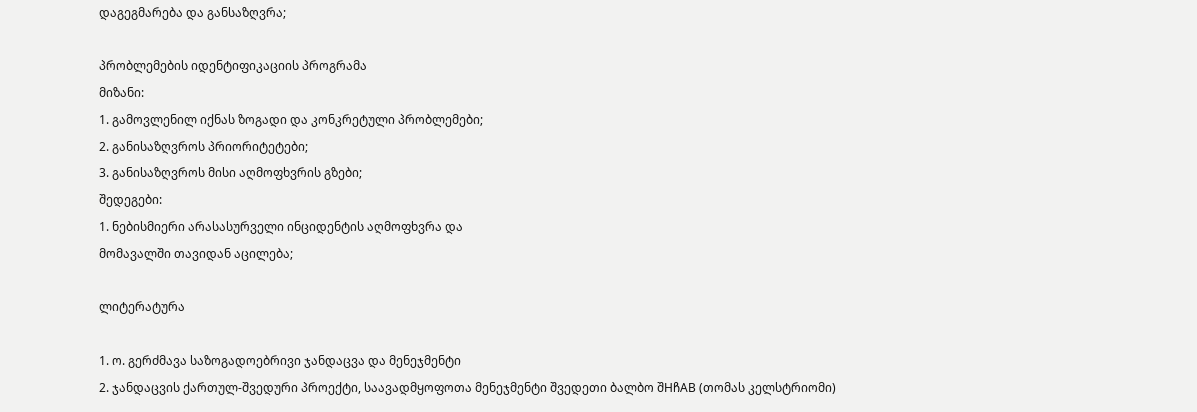დაგეგმარება და განსაზღვრა;

პრობლემების იდენტიფიკაციის პროგრამა
მიზანი:
1. გამოვლენილ იქნას ზოგადი და კონკრეტული პრობლემები;
2. განისაზღვროს პრიორიტეტები;
3. განისაზღვროს მისი აღმოფხვრის გზები;
შედეგები:
1. ნებისმიერი არასასურველი ინციდენტის აღმოფხვრა და
მომავალში თავიდან აცილება;

ლიტერატურა

1. ო. გერძმავა საზოგადოებრივი ჯანდაცვა და მენეჯმენტი
2. ჯანდაცვის ქართულ-შვედური პროექტი, საავადმყოფოთა მენეჯმენტი შვედეთი ბალბო შHჩAB (თომას კელსტრიომი)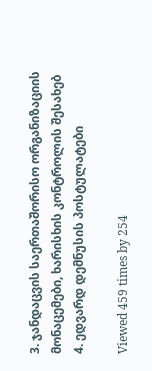3. ჯანდაცვის საერთაშორისო ორგანიზაციის მონაცემები, ხარისხის კონტროლის შესახებ
4. ედვარდ დემნუსის პოსტულატები

Viewed 459 times by 254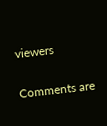viewers

Comments are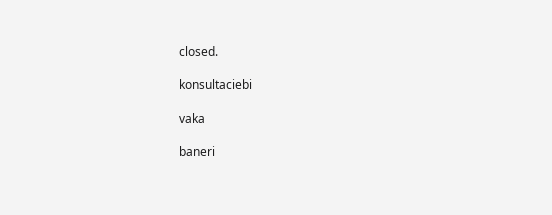closed.

konsultaciebi

vaka

baneri